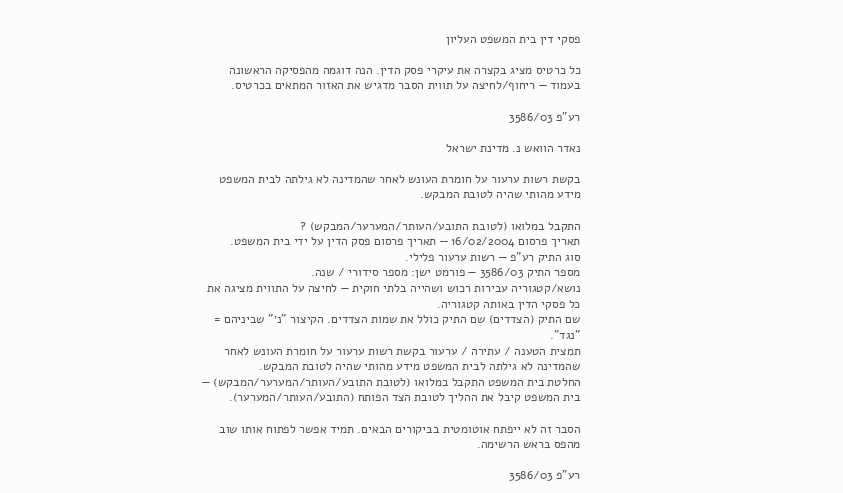פסקי דין בית המשפט העליון

כל כרטיס מציג בקצרה את עיקרי פסק הדין. הנה דוגמה מהפסיקה הראשונה בעמוד — ריחוף/לחיצה על תווית הסבר מדגיש את האזור המתאים בכרטיס.

רע"פ 3586/03

נאדר הוואש נ. מדינת ישראל

בקשת רשות ערעור על חומרת העונש לאחר שהמדינה לא גילתה לבית המשפט מידע מהותי שהיה לטובת המבקש.

התקבל במלואו (לטובת התובע/העותר/המערער/המבקש) ?
תאריך פרסום 16/02/2004 — תאריך פרסום פסק הדין על ידי בית המשפט.
סוג התיק רע"פ — רשות ערעור פלילי.
מספר התיק 3586/03 — פורמט ישן: מספר סידורי / שנה.
נושא/קטגוריה עבירות רכוש ושהייה בלתי חוקית — לחיצה על התווית מציגה את כל פסקי הדין באותה קטגוריה.
שם התיק (הצדדים) שם התיק כולל את שמות הצדדים. הקיצור "נ׳" שביניהם = "נגד".
תמצית הטענה / עתירה / ערעור בקשת רשות ערעור על חומרת העונש לאחר שהמדינה לא גילתה לבית המשפט מידע מהותי שהיה לטובת המבקש.
החלטת בית המשפט התקבל במלואו (לטובת התובע/העותר/המערער/המבקש) — בית המשפט קיבל את ההליך לטובת הצד הפותח (התובע/העותר/המערער).

הסבר זה לא ייפתח אוטומטית בביקורים הבאים. תמיד אפשר לפתוח אותו שוב מהפס בראש הרשימה.

רע"פ 3586/03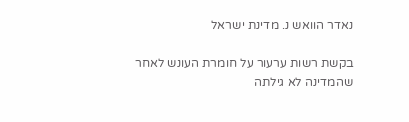נאדר הוואש נ. מדינת ישראל

בקשת רשות ערעור על חומרת העונש לאחר שהמדינה לא גילתה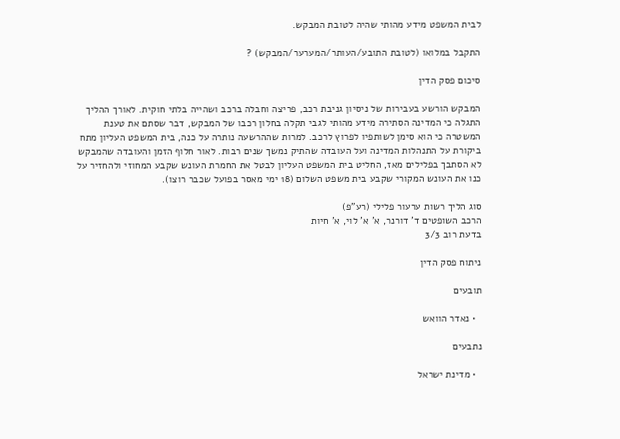לבית המשפט מידע מהותי שהיה לטובת המבקש.

התקבל במלואו (לטובת התובע/העותר/המערער/המבקש) ?

סיכום פסק הדין

המבקש הורשע בעבירות של ניסיון גניבת רכב, פריצה וחבלה ברכב ושהייה בלתי חוקית. לאורך ההליך התגלה כי המדינה הסתירה מידע מהותי לגבי תקלה בחלון רכבו של המבקש, דבר שסתם את טענת המשטרה כי הוא סימן לשותפיו לפרוץ לרכב. למרות שההרשעה נותרה על כנה, בית המשפט העליון מתח ביקורת על התנהלות המדינה ועל העובדה שהתיק נמשך שנים רבות. לאור חלוף הזמן והעובדה שהמבקש לא הסתבך בפלילים מאז, החליט בית המשפט העליון לבטל את החמרת העונש שקבע המחוזי ולהחזיר על כנו את העונש המקורי שקבע בית משפט השלום (18 ימי מאסר בפועל שכבר רוצו).

סוג הליך רשות ערעור פלילי (רע"פ)
הרכב השופטים ד' דורנר, א' א' לוי, א' חיות
בדעת רוב 3/3

ניתוח פסק הדין

תובעים

  • נאדר הוואש

נתבעים

  • מדינת ישראל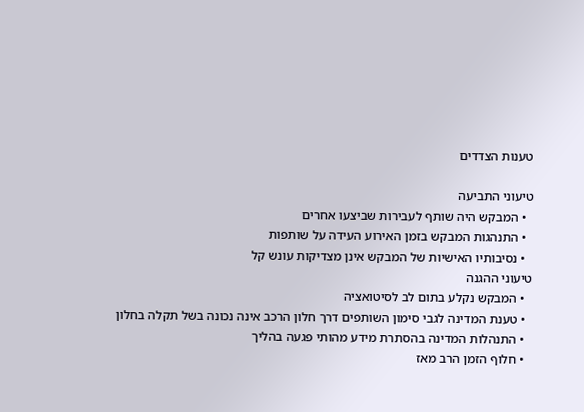טענות הצדדים

טיעוני התביעה
  • המבקש היה שותף לעבירות שביצעו אחרים
  • התנהגות המבקש בזמן האירוע העידה על שותפות
  • נסיבותיו האישיות של המבקש אינן מצדיקות עונש קל
טיעוני ההגנה
  • המבקש נקלע בתום לב לסיטואציה
  • טענת המדינה לגבי סימון השותפים דרך חלון הרכב אינה נכונה בשל תקלה בחלון
  • התנהלות המדינה בהסתרת מידע מהותי פגעה בהליך
  • חלוף הזמן הרב מאז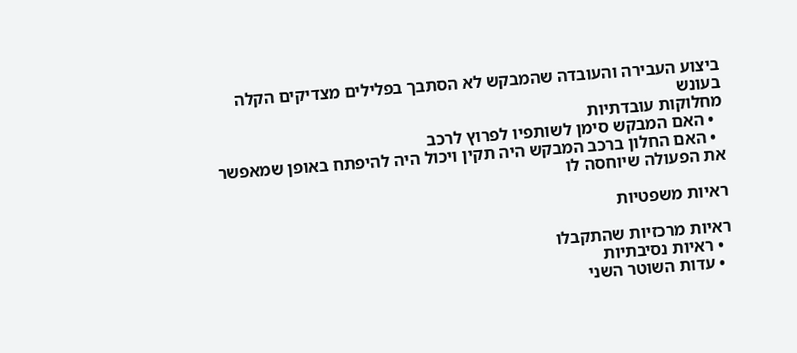ביצוע העבירה והעובדה שהמבקש לא הסתבך בפלילים מצדיקים הקלה בעונש
מחלוקות עובדתיות
  • האם המבקש סימן לשותפיו לפרוץ לרכב
  • האם החלון ברכב המבקש היה תקין ויכול היה להיפתח באופן שמאפשר את הפעולה שיוחסה לו

ראיות משפטיות

ראיות מרכזיות שהתקבלו
  • ראיות נסיבתיות
  • עדות השוטר השני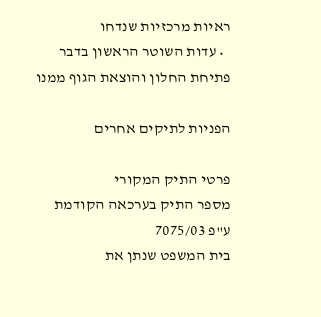ראיות מרכזיות שנדחו
  • עדות השוטר הראשון בדבר פתיחת החלון והוצאת הגוף ממנו

הפניות לתיקים אחרים

פרטי התיק המקורי
מספר התיק בערכאה הקודמת
ע"פ 7075/03
בית המשפט שנתן את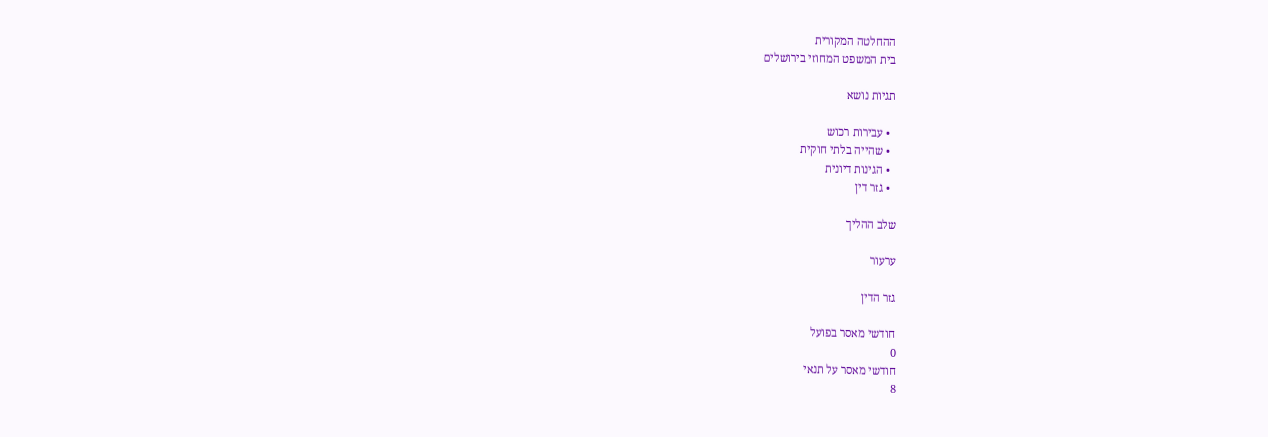ההחלטה המקורית
בית המשפט המחוזי בירושלים

תגיות נושא

  • עבירות רכוש
  • שהייה בלתי חוקית
  • הגינות דיונית
  • גזר דין

שלב ההליך

ערעור

גזר הדין

חודשי מאסר בפועל
0
חודשי מאסר על תנאי
8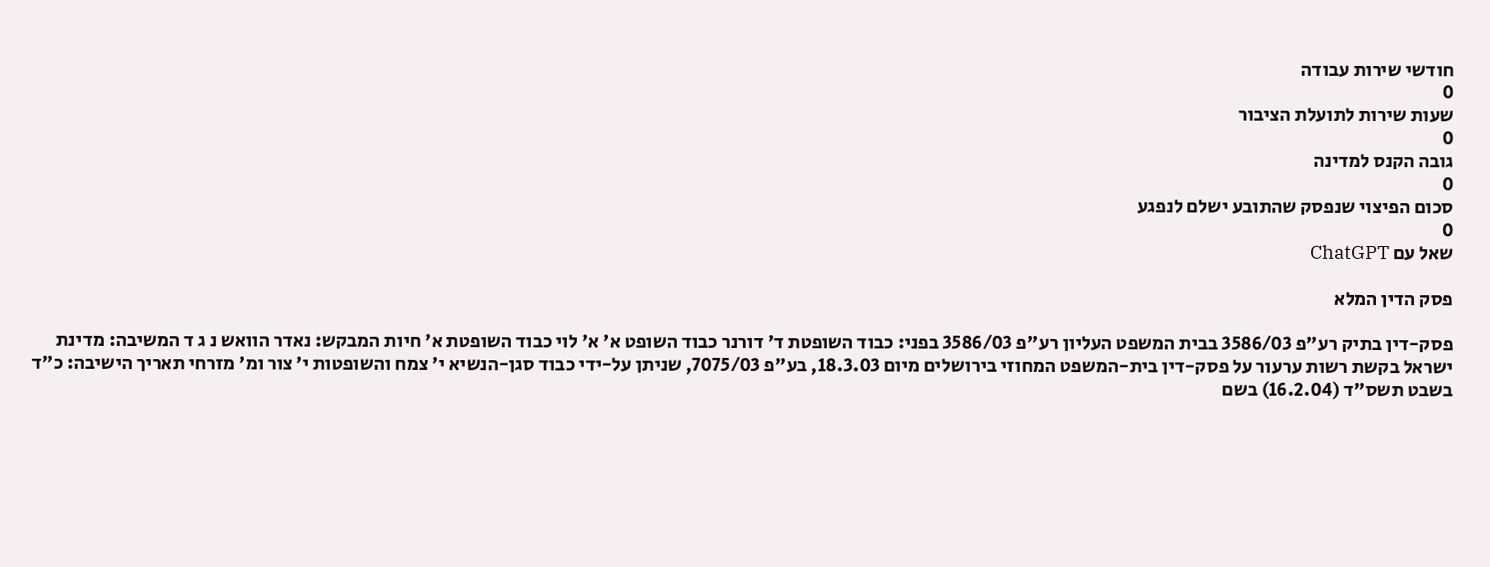חודשי שירות עבודה
0
שעות שירות לתועלת הציבור
0
גובה הקנס למדינה
0
סכום הפיצוי שנפסק שהתובע ישלם לנפגע
0
שאל עם ChatGPT

פסק הדין המלא

פסק-דין בתיק רע"פ 3586/03 בבית המשפט העליון רע"פ 3586/03 בפני: כבוד השופטת ד' דורנר כבוד השופט א' א' לוי כבוד השופטת א' חיות המבקש: נאדר הוואש נ ג ד המשיבה: מדינת ישראל בקשת רשות ערעור על פסק-דין בית-המשפט המחוזי בירושלים מיום 18.3.03, בע"פ 7075/03, שניתן על-ידי כבוד סגן-הנשיא י' צמח והשופטות י' צור ומ' מזרחי תאריך הישיבה: כ"ד בשבט תשס"ד (16.2.04) בשם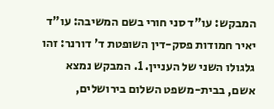המבקש: עו"ד סני חורי בשם המשיבה: עו"ד יאיר חמודות פסק-דין השופטת ד' דורנר: זהו גלגולו השני של העניין. 1. המבקש נמצא אשם, בבית-משפט השלום בירושלים,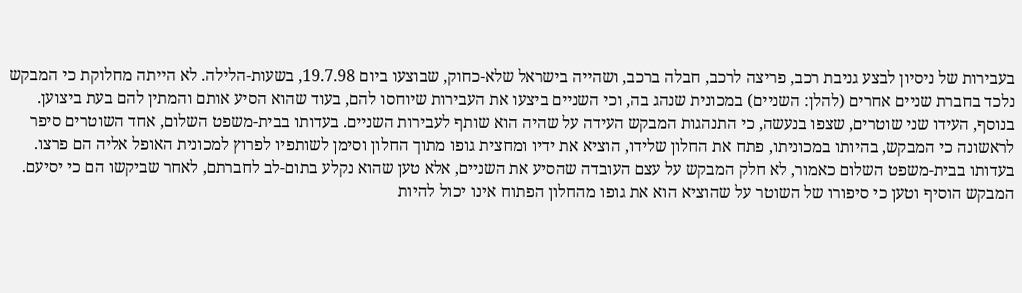בעבירות של ניסיון לבצע גניבת רכב, פריצה לרכב, חבלה ברכב, ושהייה בישראל שלא-כחוק, שבוצעו ביום 19.7.98, בשעות-הלילה. לא הייתה מחלוקת כי המבקש נלכד בחברת שניים אחרים (להלן: השניים) במכונית שנהג בה, וכי השניים ביצעו את העבירות שיוחסו להם, בעוד שהוא הסיע אותם והמתין להם בעת ביצוען. בנוסף, העידו שני שוטרים, שצפו בנעשה, כי התנהגות המבקש העידה על שהיה הוא שותף לעבירות השניים. בעדותו בבית-משפט השלום, אחד השוטרים סיפר לראשונה כי המבקש, בהיותו במכוניתו, פתח את החלון שלידו, הוציא את ידיו ומחצית גופו מתוך החלון וסימן לשותפיו לפרוץ למכונית האופל אליה הם פרצו. בעדותו בבית-משפט השלום כאמור, לא חלק המבקש על עצם העובדה שהסיע את השניים, אלא טען שהוא נקלע בתום-לב לחברתם, לאחר שביקשו הם כי יסיעם. המבקש הוסיף וטען כי סיפורו של השוטר על שהוציא הוא את גופו מהחלון הפתוח אינו יכול להיות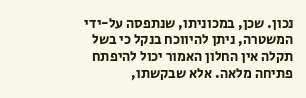נכון. שכן, במכוניתו, שנתפסה על-ידי המשטרה, ניתן להיווכח בנקל כי בשל תקלה אין החלון האמור יכול להיפתח פתיחה מלאה. אלא שבקשתו,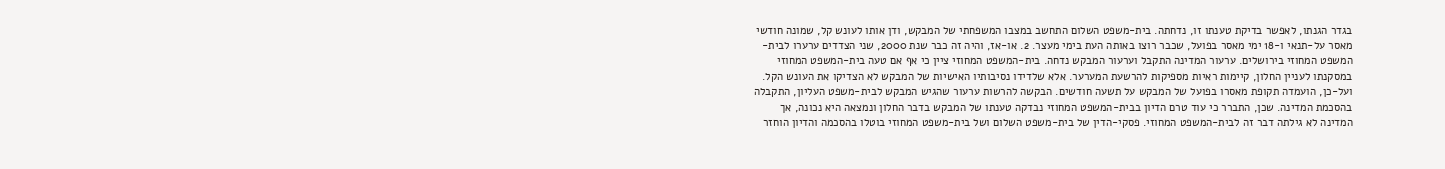בגדר הגנתו, לאפשר בדיקת טענתו זו, נדחתה. בית-משפט השלום התחשב במצבו המשפחתי של המבקש, ודן אותו לעונש קל, שמונה חודשי מאסר על-תנאי ו-18 ימי מאסר בפועל, שכבר רוצו באותה העת בימי מעצר. 2. או-אז, והיה זה כבר שנת 2000, שני הצדדים ערערו לבית-המשפט המחוזי בירושלים. ערעור המדינה התקבל וערעור המבקש נדחה. בית-המשפט המחוזי ציין כי אף אם טעה בית-המשפט המחוזי במסקנתו לעניין החלון, קיימות ראיות מספיקות להרשעת המערער. אלא שלדידו נסיבותיו האישיות של המבקש לא הצדיקו את העונש הקל. ועל-כן, הועמדה תקופת מאסרו בפועל של המבקש על תשעה חודשים. הבקשה להרשות ערעור שהגיש המבקש לבית-משפט העליון, התקבלה בהסכמת המדינה. שכן, התברר כי עוד טרם הדיון בבית-המשפט המחוזי נבדקה טענתו של המבקש בדבר החלון ונמצאה היא נכונה, אך המדינה לא גילתה דבר זה לבית-המשפט המחוזי. פסקי-הדין של בית-משפט השלום ושל בית-משפט המחוזי בוטלו בהסכמה והדיון הוחזר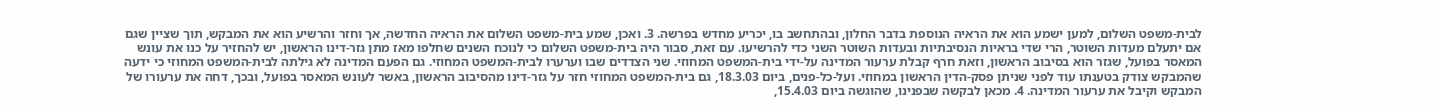לבית-משפט השלום, למען ישמע הוא את הראיה הנוספת בדבר החלון, ובהתחשב בו, יכריע מחדש בפרשה. 3. ואכן, שמע בית-משפט השלום את הראיה החדשה, אך וחזר והרשיע הוא את המבקש, תוך שציין שגם אם יתעלם מעדות השוטר, הרי שדי בראיות הנסיבתיות ובעדות השוטר השני כדי להרשיעו. עם זאת, סבור היה בית-משפט השלום כי לנוכח השנים שחלפו מאז מתן גזר-דינו הראשון, יש להחזיר על כנו את עונש המאסר בפועל, שגזר הוא בסיבוב הראשון, וזאת חרף קבלת ערעור המדינה על-ידי בית-המשפט המחוזי. שני הצדדים שבו וערערו לבית-המשפט המחוזי. גם הפעם המדינה לא גילתה לבית-המשפט המחוזי כי ידעה שהמבקש צודק בטענתו עוד לפני שניתן פסק-הדין הראשון במחוזי. ועל-כל-פנים, ביום 18.3.03, גם בית-המשפט המחוזי חזר על גזר-דינו מהסיבוב הראשון, באשר לעונש המאסר בפועל, ובכך, דחה את ערעורו של המבקש וקיבל את ערעור המדינה. 4. מכאן לבקשה שבפנינו, שהוגשה ביום 15.4.03,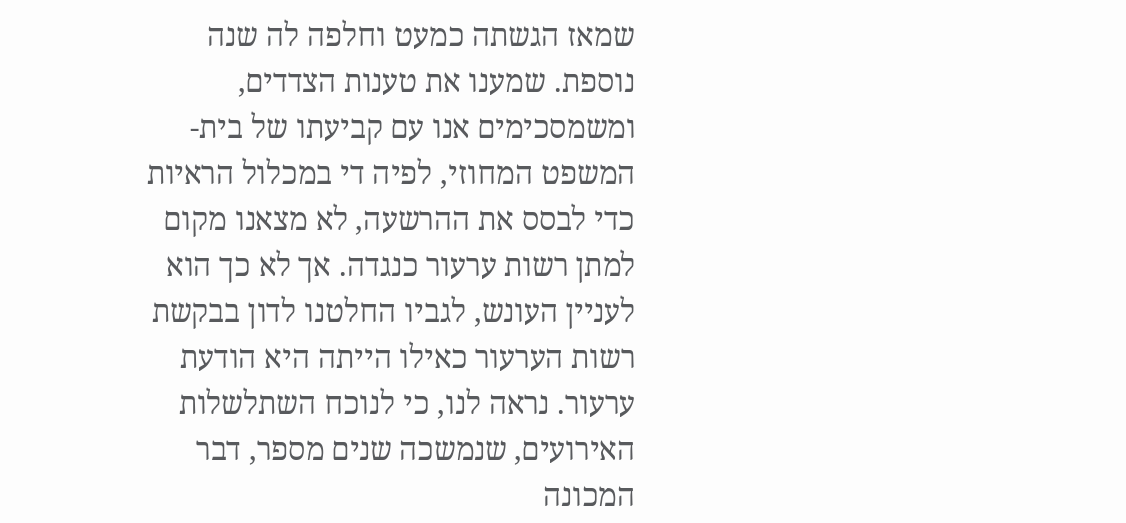שמאז הגשתה כמעט וחלפה לה שנה נוספת. שמענו את טענות הצדדים, ומשמסכימים אנו עם קביעתו של בית-המשפט המחוזי, לפיה די במכלול הראיות כדי לבסס את ההרשעה, לא מצאנו מקום למתן רשות ערעור כנגדה. אך לא כך הוא לעניין העונש, לגביו החלטנו לדון בבקשת רשות הערעור כאילו הייתה היא הודעת ערעור. נראה לנו, כי לנוכח השתלשלות האירועים, שנמשכה שנים מספר, דבר המכונה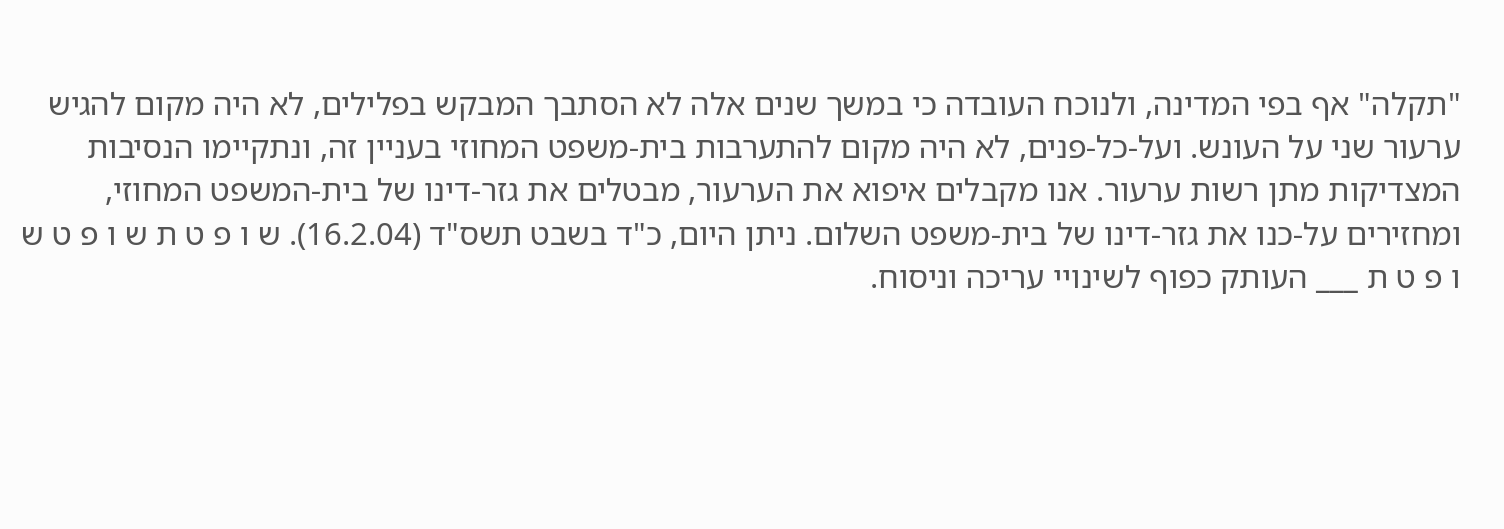"תקלה" אף בפי המדינה, ולנוכח העובדה כי במשך שנים אלה לא הסתבך המבקש בפלילים, לא היה מקום להגיש ערעור שני על העונש. ועל-כל-פנים, לא היה מקום להתערבות בית-משפט המחוזי בעניין זה, ונתקיימו הנסיבות המצדיקות מתן רשות ערעור. אנו מקבלים איפוא את הערעור, מבטלים את גזר-דינו של בית-המשפט המחוזי, ומחזירים על-כנו את גזר-דינו של בית-משפט השלום. ניתן היום, כ"ד בשבט תשס"ד (16.2.04). ש ו פ ט ת ש ו פ ט ש ו פ ט ת ___ העותק כפוף לשינויי עריכה וניסוח.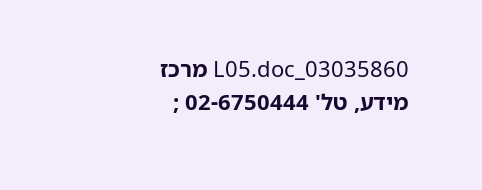03035860_L05.doc מרכז מידע, טל' 02-6750444 ;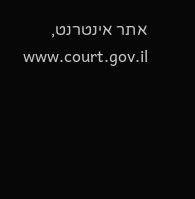אתר אינטרנט, www.court.gov.il